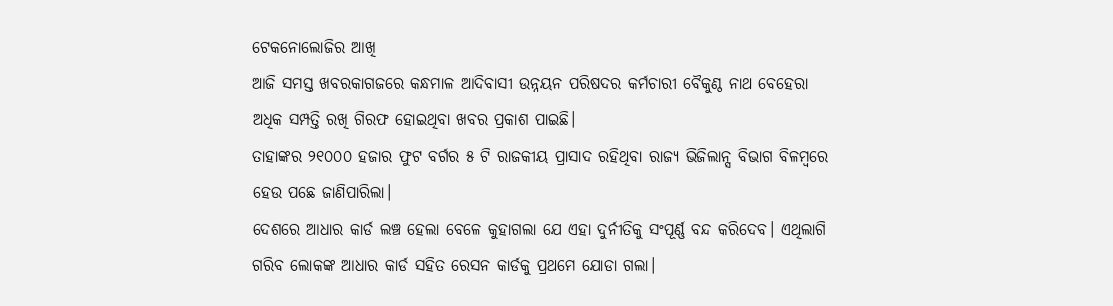ଟେକନୋଲୋଜିର ଆଖି
ଆଜି ସମସ୍ତ ଖବରକାଗଜରେ କନ୍ଧମାଳ ଆଦିବାସୀ ଉନ୍ନୟନ ପରିଷଦର କର୍ମଚାରୀ ବୈକୁଣ୍ଠ ନାଥ ବେହେରା ଅଧିକ ସମ୍ପତ୍ତି ରଖି ଗିରଫ ହୋଇଥିବା ଖବର ପ୍ରକାଶ ପାଇଛି।
ତାହାଙ୍କର ୨୧୦୦୦ ହଜାର ଫୁଟ ବର୍ଗର ୫ ଟି ରାଜକୀୟ ପ୍ରାସାଦ ରହିଥିବା ରାଜ୍ୟ ଭିଜିଲାନ୍ସ ବିଭାଗ ବିଳମ୍ବରେ ହେଉ ପଛେ ଜାଣିପାରିଲା।
ଦେଶରେ ଆଧାର କାର୍ଡ ଲଞ୍ଚ ହେଲା ବେଳେ କୁହାଗଲା ଯେ ଏହା ଦୁର୍ନୀତିକୁ ସଂପୂର୍ଣ୍ଣ ବନ୍ଦ କରିଦେବ। ଏଥିଲାଗି ଗରିବ ଲୋକଙ୍କ ଆଧାର କାର୍ଡ ସହିତ ରେସନ କାର୍ଡକୁ ପ୍ରଥମେ ଯୋଡା ଗଲା।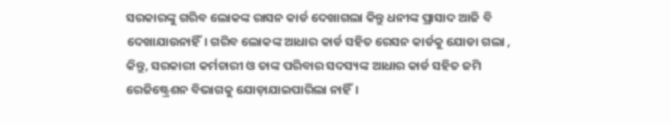ସରକାରଙ୍କୁ ଗରିବ ଲୋକଙ୍କ ରାସନ କାର୍ଡ ଦେଖାଗଲା କିନ୍ତୁ ଧନୀଙ୍କ ପ୍ରାସାଦ ଆଜି ବି ଦେଖାଯାଉନାହିଁ। ଗରିବ ଲୋକଙ୍କ ଆଧାର କାର୍ଡ ସହିତ ରେସନ କାର୍ଡକୁ ଯୋଡା ଗଲା , କିନ୍ତୁ, ସରକାରୀ କର୍ମଚାରୀ ଓ ତାଙ୍କ ପରିବାର ସଦସ୍ୟଙ୍କ ଆଧାର କାର୍ଡ ସହିତ ଜମି ରେଜିଷ୍ଟ୍ରେଶନ ବିଭାଗକୁ ଯୋଡ଼ାଯାଇପାରିଲା ନାହିଁ।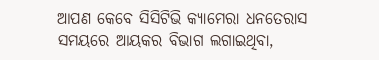ଆପଣ କେବେ ସିସିଟିଭି କ୍ୟାମେରା ଧନତେରାସ ସମୟରେ ଆୟକର ବିଭାଗ ଲଗାଇଥିବା,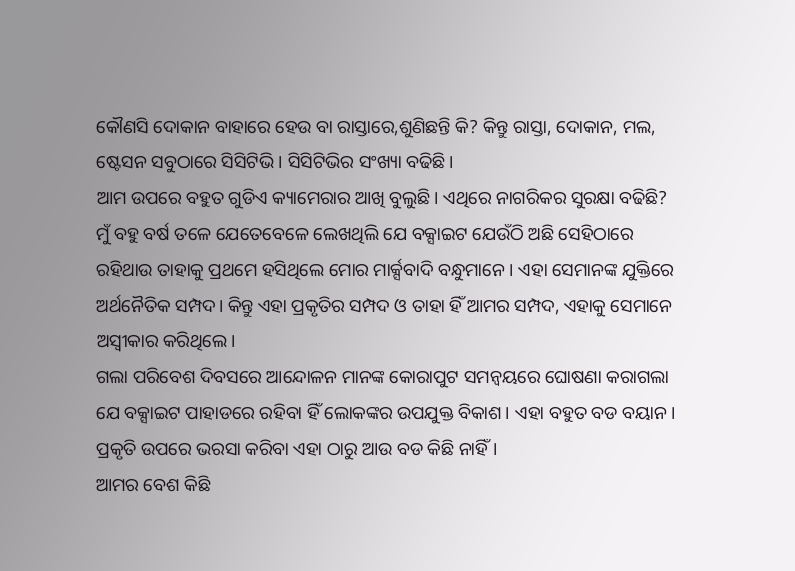କୌଣସି ଦୋକାନ ବାହାରେ ହେଉ ବା ରାସ୍ତାରେ,ଶୁଣିଛନ୍ତି କି? କିନ୍ତୁ ରାସ୍ତା, ଦୋକାନ, ମଲ, ଷ୍ଟେସନ ସବୁଠାରେ ସିସିଟିଭି। ସିସିଟିଭିର ସଂଖ୍ୟା ବଢିଛି।
ଆମ ଉପରେ ବହୁତ ଗୁଡିଏ କ୍ୟାମେରାର ଆଖି ବୁଲୁଛି। ଏଥିରେ ନାଗରିକର ସୁରକ୍ଷା ବଢିଛି?
ମୁଁ ବହୁ ବର୍ଷ ତଳେ ଯେତେବେଳେ ଲେଖଥିଲି ଯେ ବକ୍ସାଇଟ ଯେଉଁଠି ଅଛି ସେହିଠାରେ ରହିଥାଉ ତାହାକୁ ପ୍ରଥମେ ହସିଥିଲେ ମୋର ମାର୍କ୍ସବାଦି ବନ୍ଧୁମାନେ। ଏହା ସେମାନଙ୍କ ଯୁକ୍ତିରେ ଅର୍ଥନୈତିକ ସମ୍ପଦ। କିନ୍ତୁ ଏହା ପ୍ରକୃତିର ସମ୍ପଦ ଓ ତାହା ହିଁ ଆମର ସମ୍ପଦ, ଏହାକୁ ସେମାନେ ଅସ୍ଵୀକାର କରିଥିଲେ।
ଗଲା ପରିବେଶ ଦିବସରେ ଆନ୍ଦୋଳନ ମାନଙ୍କ କୋରାପୁଟ ସମନ୍ଵୟରେ ଘୋଷଣା କରାଗଲା ଯେ ବକ୍ସାଇଟ ପାହାଡରେ ରହିବା ହିଁ ଲୋକଙ୍କର ଉପଯୁକ୍ତ ବିକାଶ। ଏହା ବହୁତ ବଡ ବୟାନ। ପ୍ରକୃତି ଉପରେ ଭରସା କରିବା ଏହା ଠାରୁ ଆଉ ବଡ କିଛି ନାହିଁ।
ଆମର ବେଶ କିଛି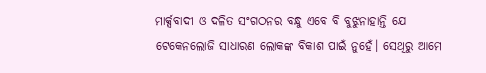ମାର୍କ୍ସବାଦୀ ଓ ଦଳିତ ସଂଗଠନର ବନ୍ଧୁ ଏବେ ବି ବୁଝୁନାହାନ୍ତି ଯେ ଟେକେନଲୋଜି ସାଧାରଣ ଲୋକଙ୍କ ବିକାଶ ପାଇଁ ନୁହେଁ। ସେଥିରୁ ଆମେ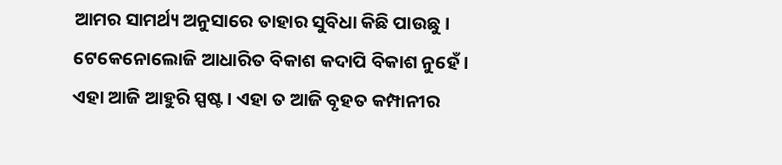ଆମର ସାମର୍ଥ୍ୟ ଅନୁସାରେ ତାହାର ସୁବିଧା କିଛି ପାଉଛୁ। ଟେକେନୋଲୋଜି ଆଧାରିତ ବିକାଶ କଦାପି ବିକାଶ ନୁହେଁ। ଏହା ଆଜି ଆହୁରି ସ୍ପଷ୍ଟ। ଏହା ତ ଆଜି ବୃହତ କମ୍ପାନୀର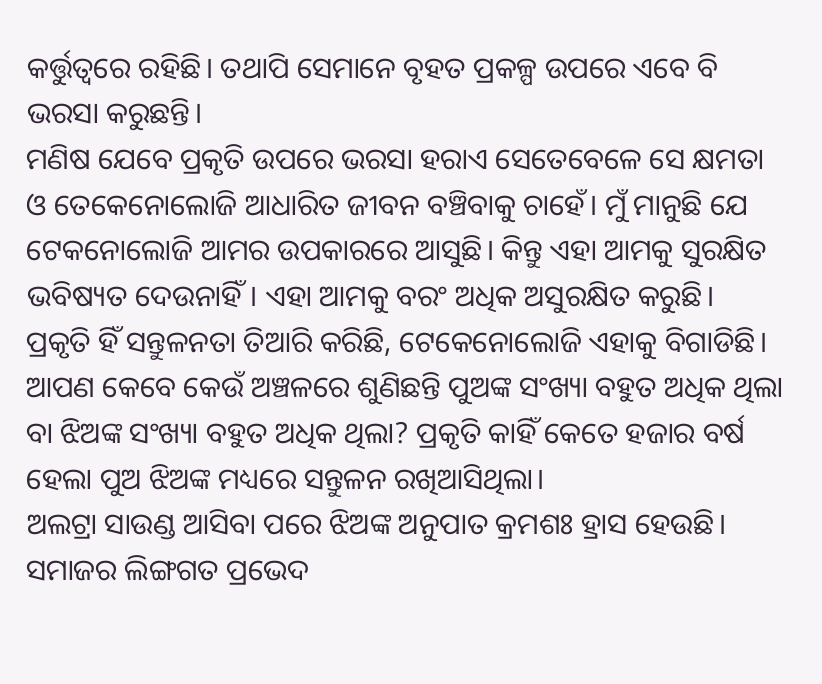କର୍ତ୍ତୁତ୍ଵରେ ରହିଛି। ତଥାପି ସେମାନେ ବୃହତ ପ୍ରକଳ୍ପ ଉପରେ ଏବେ ବି ଭରସା କରୁଛନ୍ତି।
ମଣିଷ ଯେବେ ପ୍ରକୃତି ଉପରେ ଭରସା ହରାଏ ସେତେବେଳେ ସେ କ୍ଷମତା ଓ ତେକେନୋଲୋଜି ଆଧାରିତ ଜୀବନ ବଞ୍ଚିବାକୁ ଚାହେଁ। ମୁଁ ମାନୁଛି ଯେ ଟେକନୋଲୋଜି ଆମର ଉପକାରରେ ଆସୁଛି। କିନ୍ତୁ ଏହା ଆମକୁ ସୁରକ୍ଷିତ ଭବିଷ୍ୟତ ଦେଉନାହିଁ। ଏହା ଆମକୁ ବରଂ ଅଧିକ ଅସୁରକ୍ଷିତ କରୁଛି।
ପ୍ରକୃତି ହିଁ ସନ୍ତୁଳନତା ତିଆରି କରିଛି, ଟେକେନୋଲୋଜି ଏହାକୁ ବିଗାଡିଛି।
ଆପଣ କେବେ କେଉଁ ଅଞ୍ଚଳରେ ଶୁଣିଛନ୍ତି ପୁଅଙ୍କ ସଂଖ୍ୟା ବହୁତ ଅଧିକ ଥିଲା ବା ଝିଅଙ୍କ ସଂଖ୍ୟା ବହୁତ ଅଧିକ ଥିଲା? ପ୍ରକୃତି କାହିଁ କେତେ ହଜାର ବର୍ଷ ହେଲା ପୁଅ ଝିଅଙ୍କ ମଧ୍ୟରେ ସନ୍ତୁଳନ ରଖିଆସିଥିଲା।
ଅଲଟ୍ରା ସାଉଣ୍ଡ ଆସିବା ପରେ ଝିଅଙ୍କ ଅନୁପାତ କ୍ରମଶଃ ହ୍ରାସ ହେଉଛି। ସମାଜର ଲିଙ୍ଗଗତ ପ୍ରଭେଦ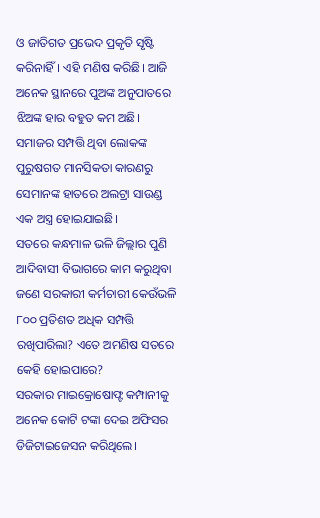ଓ ଜାତିଗତ ପ୍ରଭେଦ ପ୍ରକୃତି ସୃଷ୍ଟି କରିନାହିଁ। ଏହି ମଣିଷ କରିଛି। ଆଜି ଅନେକ ସ୍ଥାନରେ ପୁଅଙ୍କ ଅନୁପାତରେ ଝିଅଙ୍କ ହାର ବହୁତ କମ ଅଛି। ସମାଜର ସମ୍ପତ୍ତି ଥିବା ଲୋକଙ୍କ ପୁରୁଷଗତ ମାନସିକତା କାରଣରୁ ସେମାନଙ୍କ ହାତରେ ଅଲଟ୍ରା ସାଉଣ୍ଡ ଏକ ଅସ୍ତ୍ର ହୋଇଯାଇଛି।
ସତରେ କନ୍ଧମାଳ ଭଳି ଜିଲ୍ଲାର ପୁଣି ଆଦିବାସୀ ବିଭାଗରେ କାମ କରୁଥିବା ଜଣେ ସରକାରୀ କର୍ମଚାରୀ କେଉଁଭଳି ୮୦୦ ପ୍ରତିଶତ ଅଧିକ ସମ୍ପତ୍ତି ରଖିପାରିଲା? ଏତେ ଅମଣିଷ ସତରେ କେହି ହୋଇପାରେ?
ସରକାର ମାଇକ୍ରୋଷୋଫ୍ଟ କମ୍ପାନୀକୁ ଅନେକ କୋଟି ଟଙ୍କା ଦେଇ ଅଫିସର ଡିଜିଟାଇଜେସନ କରିଥିଲେ।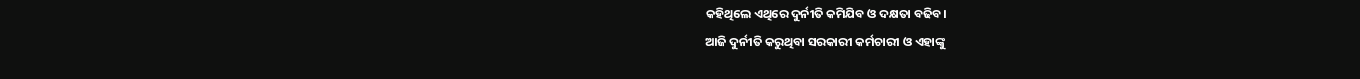କହିଥିଲେ ଏଥିରେ ଦୁର୍ନୀତି କମିଯିବ ଓ ଦକ୍ଷତା ବଢିବ।
ଆଜି ଦୁର୍ନୀତି କରୁଥିବା ସରକାରୀ କର୍ମଚାରୀ ଓ ଏହାଙ୍କୁ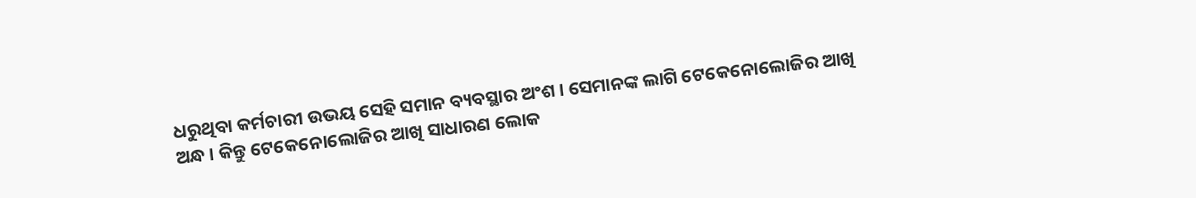ଧରୁଥିବା କର୍ମଚାରୀ ଉଭୟ ସେହି ସମାନ ବ୍ୟବସ୍ଥାର ଅଂଶ। ସେମାନଙ୍କ ଲାଗି ଟେକେନୋଲୋଜିର ଆଖି ଅନ୍ଧ। କିନ୍ତୁ ଟେକେନୋଲୋଜିର ଆଖି ସାଧାରଣ ଲୋକ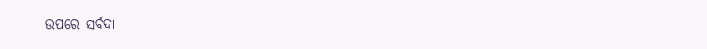ଉପରେ ସର୍ବଦା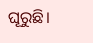ଘୂରୁଛି।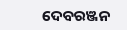ଦେବରଞ୍ଜନ